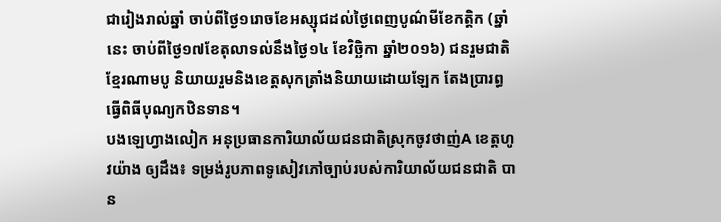ជារៀងរាល់ឆ្នាំ ចាប់ពីថ្ងៃ១រោចខែអស្សុជដល់ថ្ងៃពេញបូណ៌មីខែកត្តិក (ឆ្នាំនេះ ចាប់ពីថ្ងៃ១៧ខែតុលាទល់នឹងថ្ងៃ១៤ ខែវិច្ឆិកា ឆ្នាំ២០១៦) ជនរួមជាតិខ្មែរណាមបូ និយាយរួមនិងខេត្តសុកត្រាំងនិយាយដោយឡែក តែងប្រារព្ធធ្វើពិធីបុណ្យកឋិនទាន។
បងឡេហ្វាងលៀក អនុប្រធានការិយាល័យជនជាតិស្រុកចូវថាញ់A ខេត្តហូវយ៉ាង ឲ្យដឹង៖ ទម្រង់រូបភាពទូសៀវភៅច្បាប់របស់ការិយាល័យជនជាតិ បាន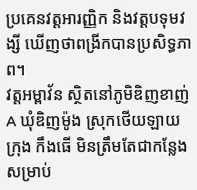ប្រគេនវត្តអារញ្ញិក និងវត្តបទុមវង្សី ឃើញថាពង្រីកបានប្រសិទ្ធភាព។
វត្តអម្ពាវ័ន ស្ថិតនៅភូមិឌិញខាញ់ A ឃុំឌិញម៉ូង ស្រុកថើយឡាយ ក្រុង កឹងធើ មិនត្រឹមតែជាកន្លែងសម្រាប់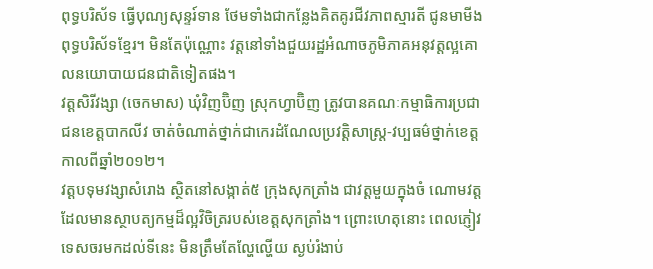ពុទ្ធបរិស័ទ ធ្វើបុណ្យសុន្ទរ៍ទាន ថែមទាំងជាកន្លែងគិតគូរជីវភាពស្មារតី ជូនមាមីងពុទ្ធបរិស័ទខ្មែរ។ មិនតែប៉ុណ្ណោះ វត្តនៅទាំងជួយរដ្ឋអំណាចភូមិភាគអនុវត្តល្អគោលនយោបាយជនជាតិទៀតផង។
វត្តសិរីវង្សា (ចេកមាស) ឃុំវិញប៊ិញ ស្រុកហ្វាប៊ិញ ត្រូវបានគណៈកម្មាធិការប្រជាជនខេត្តបាកលីវ ចាត់ចំណាត់ថ្នាក់ជាកេរដំណែលប្រវត្តិសាស្រ្ត-វប្បធម៌ថ្នាក់ខេត្តកាលពីឆ្នាំ២០១២។
វត្តបទុមវង្សាសំរោង ស្ថិតនៅសង្កាត់៥ ក្រុងសុកត្រាំង ជាវត្តមួយក្នុងចំ ណោមវត្តដែលមានស្ថាបត្យកម្មដ៏ល្អវិចិត្ររបស់ខេត្តសុកត្រាំង។ ព្រោះហេតុនោះ ពេលភ្ញៀវទេសចរមកដល់ទីនេះ មិនត្រឹមតែល្ហែល្ហើយ ស្ងប់រំងាប់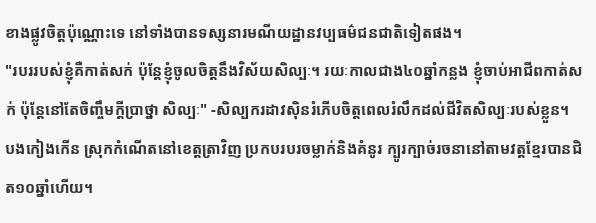ខាងផ្លូវចិត្តប៉ុណ្ណោះទេ នៅទាំងបានទស្សនារមណីយដ្ឋានវប្បធម៌ជនជាតិទៀតផង។
"របររបស់ខ្ញុំគឺកាត់សក់ ប៉ុន្តែខ្ញុំចូលចិត្តនឹងវិស័យសិល្បៈ។ រយៈកាលជាង៤០ឆ្នាំកន្លង ខ្ញុំចាប់អាជីពកាត់សក់ ប៉ុន្តែនៅតែចិញ្ចឹមក្តីប្រាថ្នា សិល្បៈ" -សិល្បករដាវស៊ិនរំភើបចិត្តពេលរំលឹកដល់ជីវិតសិល្បៈរបស់ខ្លួន។
បងកៀងកើន ស្រុកកំណើតនៅខេត្តត្រាវិញ ប្រកបរបរចម្លាក់និងគំនូរ ក្បូរក្បាច់រចនានៅតាមវត្តខ្មែរបានជិត១០ឆ្នាំហើយ។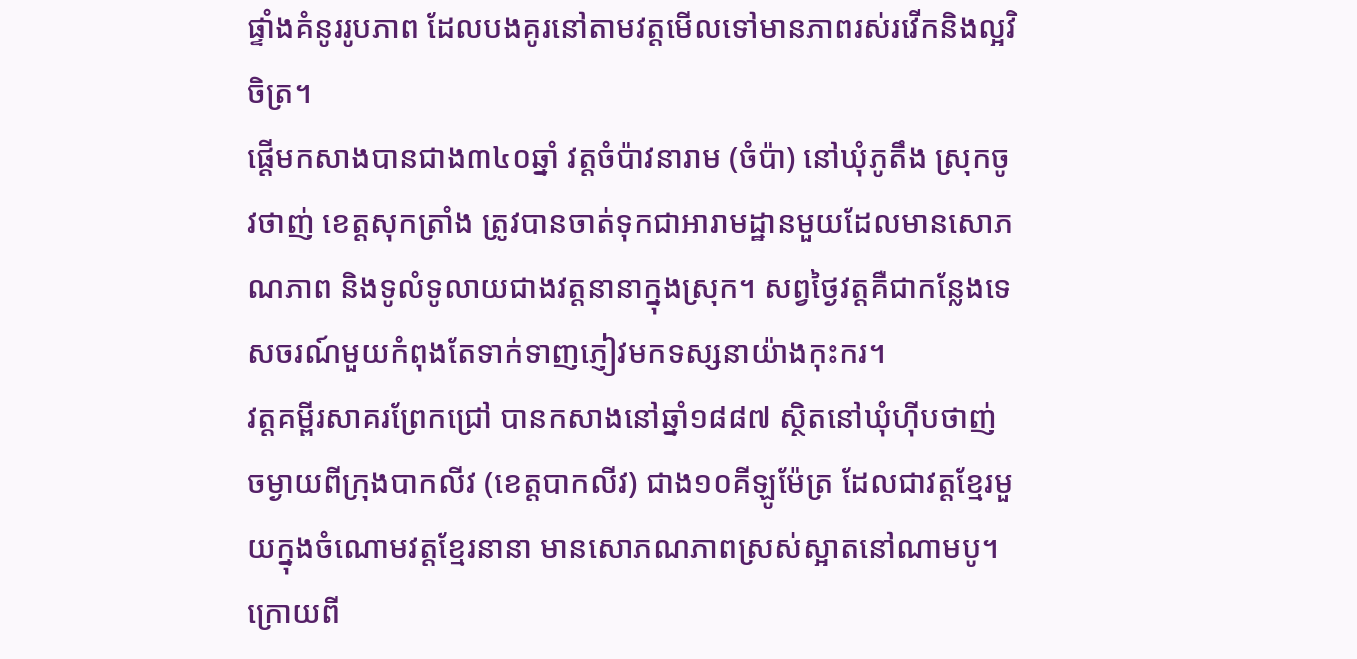ផ្ទាំងគំនូររូបភាព ដែលបងគូរនៅតាមវត្តមើលទៅមានភាពរស់រវើកនិងល្អវិចិត្រ។
ផ្ដើមកសាងបានជាង៣៤០ឆ្នាំ វត្តចំប៉ាវនារាម (ចំប៉ា) នៅឃុំភូតឹង ស្រុកចូវថាញ់ ខេត្តសុកត្រាំង ត្រូវបានចាត់ទុកជាអារាមដ្ឋានមួយដែលមានសោភណភាព និងទូលំទូលាយជាងវត្តនានាក្នុងស្រុក។ សព្វថ្ងៃវត្តគឺជាកន្លែងទេសចរណ៍មួយកំពុងតែទាក់ទាញភ្ញៀវមកទស្សនាយ៉ាងកុះករ។
វត្តគម្ពីរសាគរព្រែកជ្រៅ បានកសាងនៅឆ្នាំ១៨៨៧ ស្ថិតនៅឃុំហ៊ីបថាញ់ ចម្ងាយពីក្រុងបាកលីវ (ខេត្តបាកលីវ) ជាង១០គីឡូម៉ែត្រ ដែលជាវត្តខ្មែរមួយក្នុងចំណោមវត្តខ្មែរនានា មានសោភណភាពស្រស់ស្អាតនៅណាមបូ។
ក្រោយពី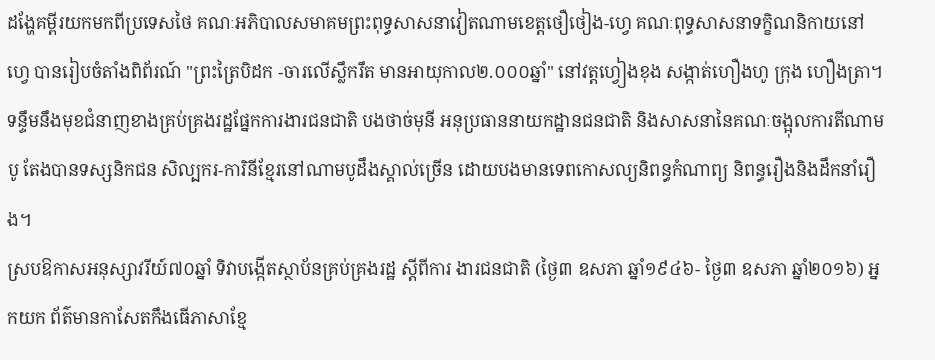ដង្ហែគម្ពីរយកមកពីប្រទេសថៃ គណៈអភិបាលសមាគមព្រះពុទ្ធសាសនាវៀតណាមខេត្តថឿថៀង-ហ្វេ គណៈពុទ្ធសាសនាទក្ខិណនិកាយនៅហ្វេ បានរៀបចំតាំងពិព័រណ៍ "ព្រះត្រៃបិដក -ចារលើស្លឹករឹត មានអាយុកាល២.០០០ឆ្នាំ" នៅវត្តហ្វៀងខុង សង្កាត់ហឿងហូ ក្រុង ហឿងត្រា។
ទន្ទឹមនឹងមុខជំនាញខាងគ្រប់គ្រងរដ្ឋផ្នែកការងារជនជាតិ បងថាច់មុនី អនុប្រធាននាយកដ្ឋានជនជាតិ និងសាសនានៃគណៈចង្អុលការតីណាមបូ តែងបានទស្សនិកជន សិល្បករ-ការិនីខ្មែរនៅណាមបូដឹងស្គាល់ច្រើន ដោយបងមានទេពកោសល្យនិពន្ធកំណាព្យ និពន្ធរឿងនិងដឹកនាំរឿង។
ស្របឱកាសអនុស្សាវរីយ៍៧០ឆ្នាំ ទិវាបង្កើតស្ថាប័នគ្រប់គ្រងរដ្ឋ ស្ដីពីការ ងារជនជាតិ (ថ្ងៃ៣ ឧសភា ឆ្នាំ១៩៤៦- ថ្ងៃ៣ ឧសភា ឆ្នាំ២០១៦) អ្នកយក ព័ត៌មានកាសែតកឹងធើភាសាខ្មែ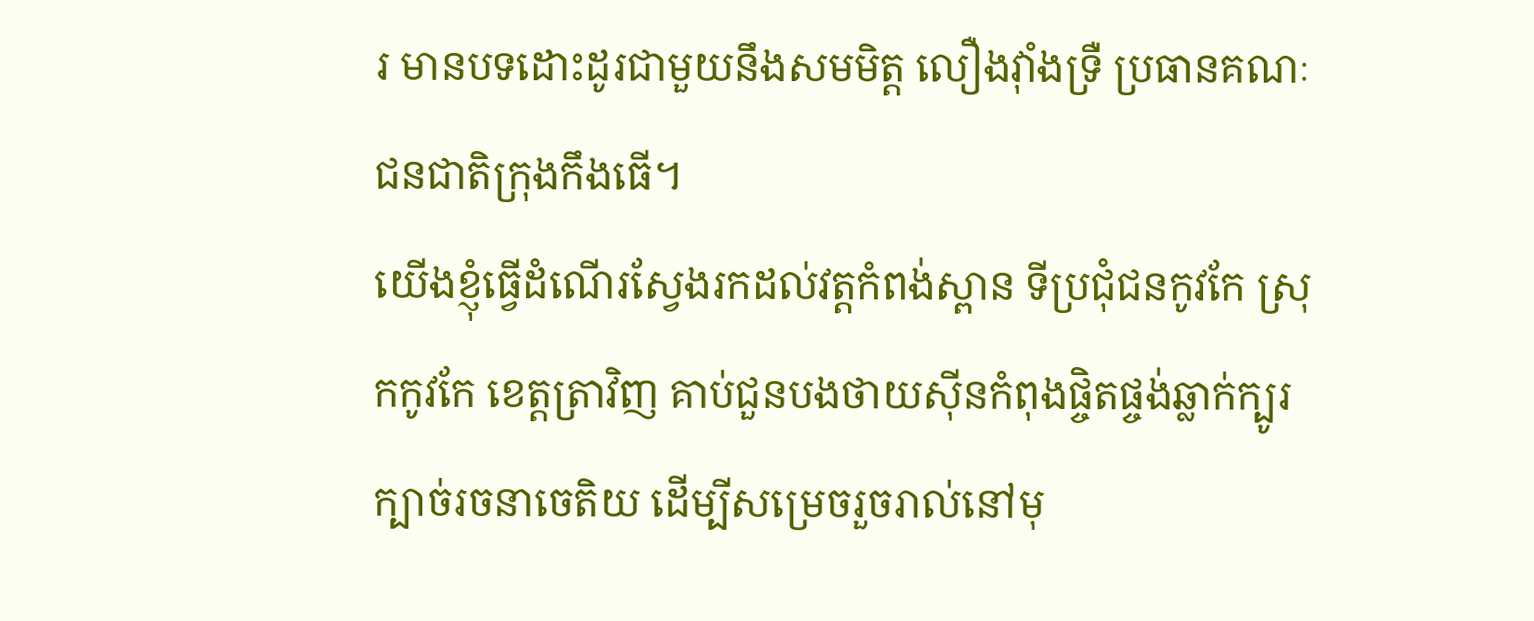រ មានបទដោះដូរជាមួយនឹងសមមិត្ត លឿងវុាំងទ្រឺ ប្រធានគណៈជនជាតិក្រុងកឹងធើ។
យើងខ្ញុំធ្វើដំណើរស្វែងរកដល់វត្តកំពង់ស្ពាន ទីប្រជុំជនកូវកែ ស្រុកកូវកែ ខេត្តត្រាវិញ គាប់ជួនបងថាយស៊ីនកំពុងផ្ចិតផ្ចង់ឆ្លាក់ក្បូរក្បាច់រចនាចេតិយ ដើម្បីសម្រេចរួចរាល់នៅមុ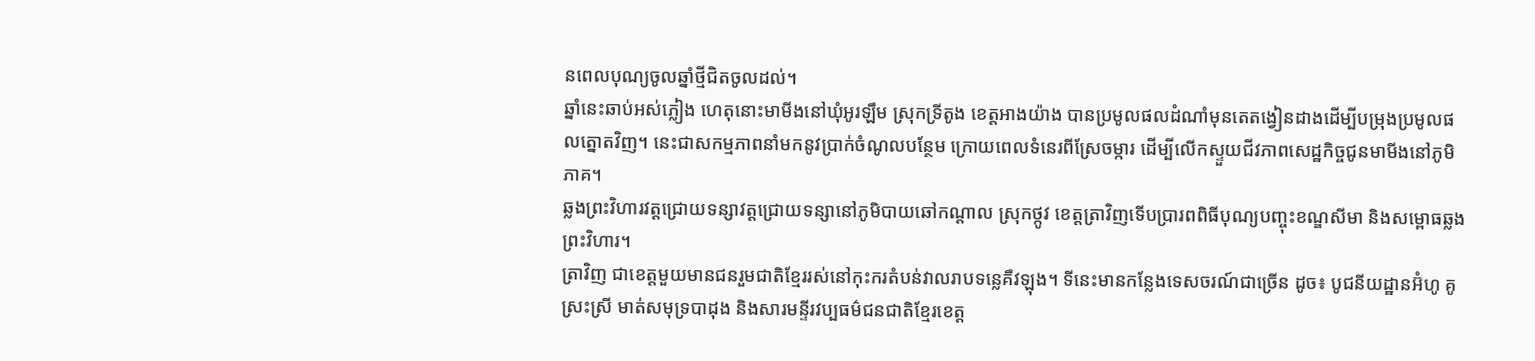នពេលបុណ្យចូលឆ្នាំថ្មីជិតចូលដល់។
ឆ្នាំនេះឆាប់អស់ភ្លៀង ហេតុនោះមាមីងនៅឃុំអូរឡឹម ស្រុកទ្រីតូង ខេត្តអាងយ៉ាង បានប្រមូលផលដំណាំមុនតេតង្វៀនដាងដើម្បីបម្រុងប្រមូលផលត្នោតវិញ។ នេះជាសកម្មភាពនាំមកនូវប្រាក់ចំណូលបន្ថែម ក្រោយពេលទំនេរពីស្រែចម្ការ ដើម្បីលើកស្ទួយជីវភាពសេដ្ឋកិច្ចជូនមាមីងនៅភូមិភាគ។
ឆ្លងព្រះវិហារវត្តជ្រោយទន្សាវត្តជ្រោយទន្សានៅភូមិបាយឆៅកណ្តាល ស្រុកថ្កូវ ខេត្តត្រាវិញទើបប្រារពពិធីបុណ្យបញ្ចុះខណ្ឌសីមា និងសម្ពោធឆ្លងព្រះវិហារ។
ត្រាវិញ ជាខេត្តមួយមានជនរួមជាតិខ្មែររស់នៅកុះករតំបន់វាលរាបទន្លេគឺវឡុង។ ទីនេះមានកន្លែងទេសចរណ៍ជាច្រើន ដូច៖ បូជនីយដ្ឋានអ៊ំហូ គូស្រះស្រី មាត់សមុទ្របាដុង និងសារមន្ទីរវប្បធម៌ជនជាតិខ្មែរខេត្ត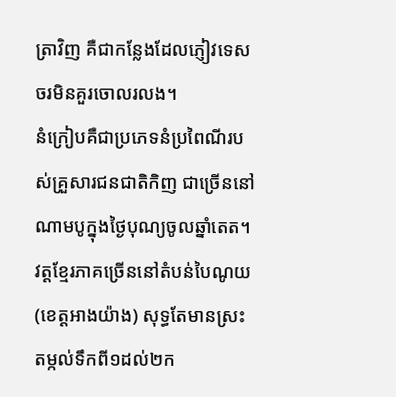ត្រាវិញ គឺជាកន្លែងដែលភ្ញៀវទេសចរមិនគួរចោលរលង។
នំក្រៀបគឺជាប្រភេទនំប្រពៃណីរបស់គ្រួសារជនជាតិកិញ ជាច្រើននៅណាមបូក្នុងថ្ងៃបុណ្យចូលឆ្នាំតេត។
វត្តខ្មែរភាគច្រើននៅតំបន់បៃណូយ (ខេត្តអាងយ៉ាង) សុទ្ធតែមានស្រះតម្កល់ទឹកពី១ដល់២ក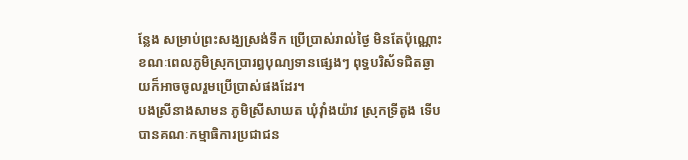ន្លែង សម្រាប់ព្រះសង្ឃស្រង់ទឹក ប្រើប្រាស់រាល់ថ្ងៃ មិនតែប៉ុណ្ណោះ ខណៈពេលភូមិស្រុកប្រារព្ធបុណ្យទានផ្សេងៗ ពុទ្ធបរិស័ទជិតឆ្ងាយក៏អាចចូលរួមប្រើប្រាស់ផងដែរ។
បងស្រីនាងសាមន ភូមិស្រីសាឃត ឃុំវុាំងយ៉ាវ ស្រុកទ្រីតូង ទើបបានគណៈកម្មាធិការប្រជាជន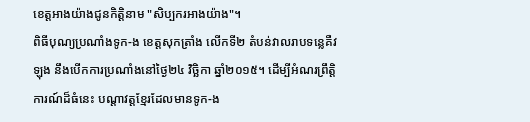ខេត្តអាងយ៉ាងជូនកិត្តិនាម "សិប្បករអាងយ៉ាង"។
ពិធីបុណ្យប្រណាំងទូក-ង ខេត្តសុកត្រាំង លើកទី២ តំបន់វាលរាបទន្លេគឺវឡុង នឹងបើកការប្រណាំងនៅថ្ងៃ២៤ វិច្ឆិកា ឆ្នាំ២០១៥។ ដើម្បីអំណរព្រឹត្តិការណ៍ដ៏ធំនេះ បណ្តាវត្តខ្មែរដែលមានទូក-ង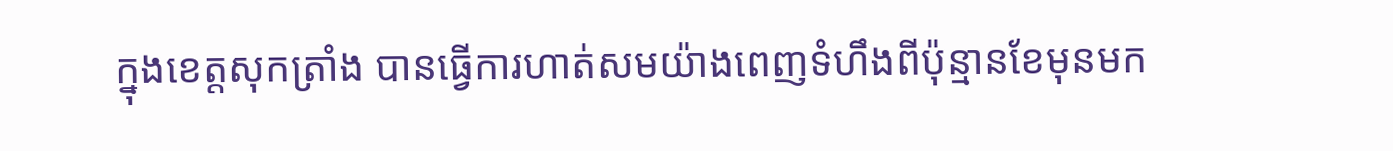ក្នុងខេត្តសុកត្រាំង បានធ្វើការហាត់សមយ៉ាងពេញទំហឹងពីប៉ុន្មានខែមុនមក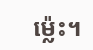ម៉្លេះ។